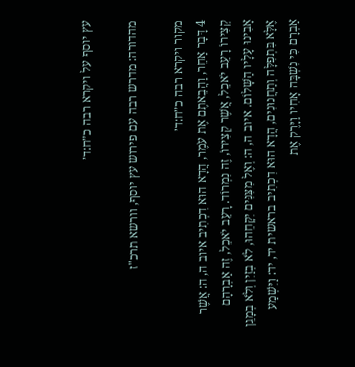עץ יוסף על ויקרא רבה כ״ח:ד׳

מהדורה: מדרש רבה עם פירוש עץ יוסף, וורשא תרכ"ז

מקור ויקרא רבה כ״ח:ד׳
4 דָּבָר אַחֵר, וַהֲבֵאתֶם אֶת עֹמֶר, הֲדָא הוּא דִכְתִיב איוב ה, ה: אֲשֶׁר קְצִירוֹ רָעֵב יֹאכֵל, אֲשֶׁר קְצִירוֹ, זֶה נִמְרוֹד. רָעֵב יֹאכֵל, זֶה אַבְרָהָם אָבִינוּ עָלָיו הַשָּׁלוֹם. איוב ה, ה: וְאֶל מִצִּנִּים יִקָּחֵהוּ, לֹא בְזַיִן וְלֹא בְמָגֵן אֶלָּא בִּתְפִלָּה וְתַחֲנוּנִים, הֲדָא הוּא דִכְתִיב בראשית יד, יד: וַיִּשְׁמַע אַבְרָם כִּי נִשְׁבָּה אָחִיו וַיָּרֶק אֶת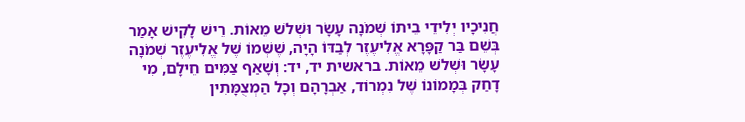חֲנִיכָיו יְלִידֵי בֵיתוֹ שְׁמֹנָה עָשָׂר וּשְׁלשׁ מֵאוֹת. רֵישׁ לָקִישׁ אָמַר בְּשֵׁם בַּר קַפָּרָא אֱלִיעֶזֶר לְבַדּוֹ הָיָה, שֶׁשְּׁמוֹ שֶׁל אֱלִיעֶזֶר שְׁמֹנָה עָשָׂר וּשְׁלשׁ מֵאוֹת. בראשית יד, יד: וְשָׁאַף צַמִּים חֵילָם, מִי דָחַק בְּמָמוֹנוֹ שֶׁל נִמְרוֹד, אַבְרָהָם וְכָל הַמְצֻמָּתִין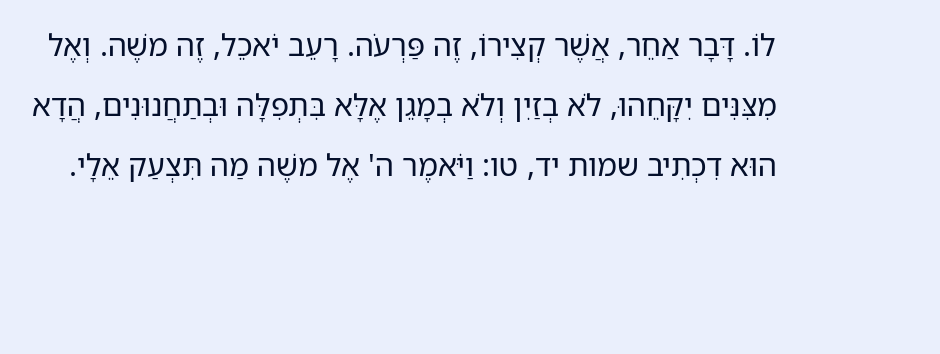לוֹ. דָּבָר אַחֵר, אֲשֶׁר קְצִירוֹ, זֶה פַּרְעֹה. רָעֵב יֹאכֵל, זֶה משֶׁה. וְאֶל מִצִּנִּים יִקָּחֵהוּ, לֹא בְזַיִן וְלֹא בְמָגֵן אֶלָּא בִּתְפִלָּה וּבְתַחֲנוּנִים, הֲדָא הוּא דִכְתִיב שמות יד, טו: וַיֹּאמֶר ה' אֶל משֶׁה מַה תִּצְעַק אֵלָי.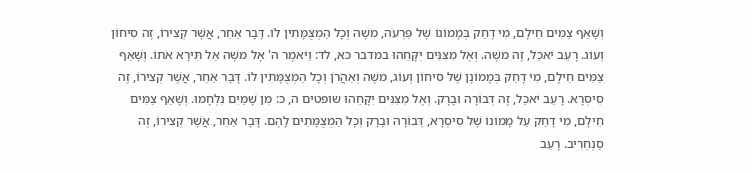וְשָׁאַף צַמִּים חֵילָם, מִי דָחַק בְּמָמוֹנוֹ שֶׁל פַּרְעֹה, משֶׁה וְכָל הַמְצֻמָּתִין לוֹ. דָּבָר אַחֵר, אֲשֶׁר קְצִירוֹ, זֶה סִיחוֹן וְעוֹג. רָעֵב יֹאכֵל, זֶה משֶׁה. וְאֶל מִצִּנִּים יִקָּחֵהוּ במדבר כא, לד: וַיֹּאמֶר ה' אֶל משֶׁה אַל תִּירָא אֹתוֹ. וְשָׁאַף צַמִּים חֵילָם, מִי דָחַק בְּמָמוֹנָן שֶׁל סִיחוֹן וְעוֹג, משֶׁה וְאַהֲרֹן וְכָל הַמְצֻמָּתִין לוֹ. דָּבָר אַחֵר, אֲשֶׁר קְצִירוֹ, זֶה סִיסְרָא. רָעֵב יֹאכֵל, זֶה דְבוֹרָה וּבָרָק. וְאֶל מִצִּנִּים יִקָּחֵהוּ שופטים ה, כ: מִן שָׁמַיִם נִלְחָמוּ. וְשָׁאַף צַמִּים חֵילָם, מִי דָחַק עַל מָמוֹנוֹ שֶׁל סִיסְרָא, דְּבוֹרָה וּבָרָק וְכָל הַמְצֻמָּתִים לָהֶם. דָּבָר אַחֵר, אֲשֶׁר קְצִירוֹ, זֶה סַנְחֵרִיב. רָעֵב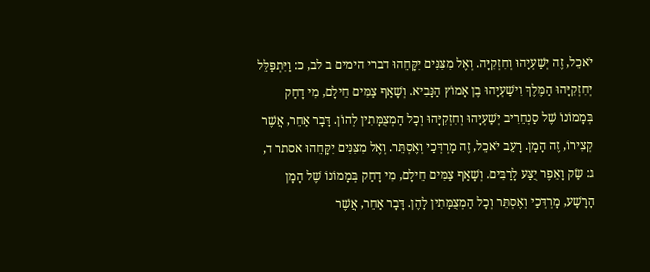יֹאכֵל, זֶה יְשַׁעְיָהוּ וְחִזְקִיָּה. וְאֶל מִצִּנִּים יִקָּחֵהוּ דברי הימים ב לב, כ: וַיִּתְפַּלֵּל יְחִזְקִיָּהוּ הַמֶּלֶךְ וִישַׁעְיָהוּ בֶן אָמוֹץ הַנָּבִיא. וְשָׁאַף צַמִּים חֵילָם, מִי דָחַק בְּמָמוֹנוֹ שֶׁל סַנְחֵרִיב יְשַׁעְיָהוּ וְחִזְקִיָּהוּ וְכָל הַמְצֻמָּתִין לְהוֹן. דָּבָר אַחֵר, אֲשֶׁר קְצִירוֹ, זֶה הָמָן. רָעֵב יֹאכֵל, זֶה מָרְדְּכַי וְאֶסְתֵּר. וְאֶל מִצִּנִּים יִקָּחֵהוּ אסתר ד, ג: שַׂק וָאֵפֶר יֻצַּע לָרַבִּים. וְשָׁאַף צַמִּים חֵילָם, מִי דָחַק בְּמָמוֹנוֹ שֶׁל הָמָן הָרָשָׁע, מָרְדְּכַי וְאֶסְתֵּר וְכָל הַמְצֻמָּתִין לָהֶן. דָּבָר אַחֵר, אֲשֶׁר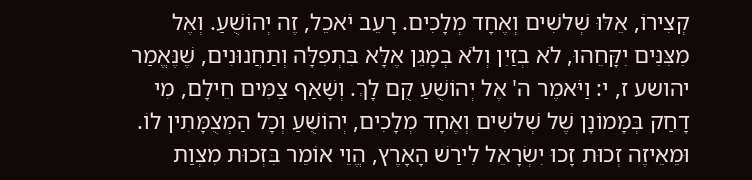קְצִירוֹ, אֵלּוּ שְׁלשִׁים וְאֶחָד מְלָכִים. רָעֵב יֹאכֵל, זֶה יְהוֹשֻׁעַ. וְאֶל מִצִּנִּים יִקָּחֵהוּ, לֹא בְזַיִן וְלֹא בְמָגֵן אֶלָּא בִּתְפִלָּה וְתַחֲנוּנִים, שֶׁנֶּאֱמַר יהושע ז, י: וַיֹּאמֶר ה' אֶל יְהוֹשֻׁעַ קֻם לָךְ. וְשָׁאַף צַמִּים חֵילָם, מִי דָחַק בְּמָמוֹנָן שֶׁל שְׁלשִׁים וְאֶחָד מְלָכִים, יְהוֹשֻׁעַ וְכָל הַמְצֻמָּתִין לוֹ. וּמֵאֵיזֶה זְכוּת זָכוּ יִשְׂרָאֵל לִירַשׁ הָאָרֶץ, הֱוֵי אוֹמֵר בִּזְכוּת מִצְוַת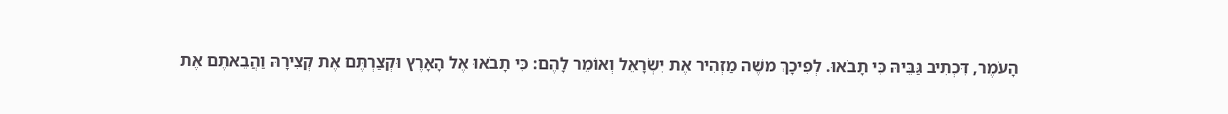הָעֹמֶר, דִּכְתִיב גַּבֵּיהּ כִּי תָבֹאוּ. לְפִיכָךְ משֶׁה מַזְהִיר אֶת יִשְׂרָאֵל וְאוֹמֵר לָהֶם: כִּי תָבֹאוּ אֶל הָאָרֶץ וּקְצַרְתֶּם אֶת קְצִירָהּ וַהֲבֵאתֶם אֶת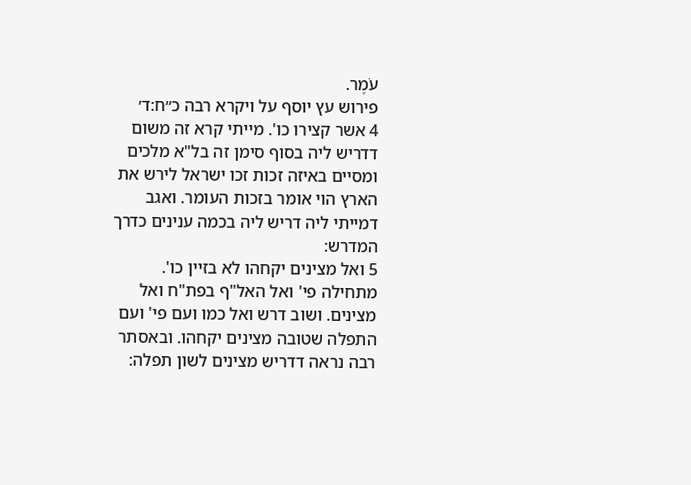עֹמֶר.
פירוש עץ יוסף על ויקרא רבה כ״ח:ד׳
4 אשר קצירו כו'. מייתי קרא זה משום דדריש ליה בסוף סימן זה בל"א מלכים ומסיים באיזה זכות זכו ישראל לירש את הארץ הוי אומר בזכות העומר. ואגב דמייתי ליה דריש ליה בכמה ענינים כדרך המדרש:
5 ואל מצינים יקחהו לא בזיין כו'. מתחילה פי' ואל האל"ף בפת"ח ואל מצינים. ושוב דרש ואל כמו ועם פי' ועם התפלה שטובה מצינים יקחהו. ובאסתר רבה נראה דדריש מצינים לשון תפלה: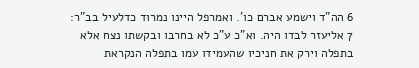6 הה"ד וישמע אברם כו'. ואמרפל היינו נמרוד כדלעיל בב"ר:
7 אליעזר לבדו היה. וא"כ ע"כ לא בחרבו ובקשתו נצח אלא בתפלה וירק את חניכיו שהעמידו עמו בתפלה הנקראת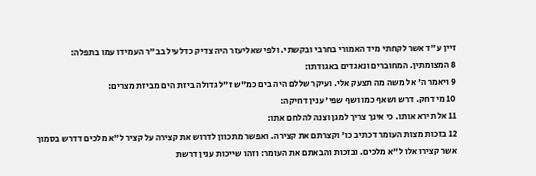זיין ע"ד אשר לקחתי מיד האמורי בחרבי ובקשתי. ולפי שאליעזר היה צדיק כדלעיל בב"ר העמידו עמו בתפלה:
8 המצומתין. המחוברים ונאגדים באגודתו:
9 ויאמר ה' אל משה מה תצעק אלי. ועיקר שללם היה בים כמ"ש ז"ל גדולה ביזת הים מביזת מצרים:
10 מי דחק. דרש ושאף כמו ושף שפי' ענין דחיקה:
11 אל תירא אותו. כי אינך צריך למגן וצנה להלחם אתו:
12 בזכות מצות העומר דכתיב כו' וקצרתם את קצירה. ואפשר מתכוון לדרוש את קצירה על קציר ל"א מלכים דדרש בסמוך אשר קצירו אלו ל"א מלכים. ובזכות והבאתם את העומר: וזהו שייכות ענין דרשת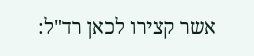אשר קצירו לכאן רד"ל: